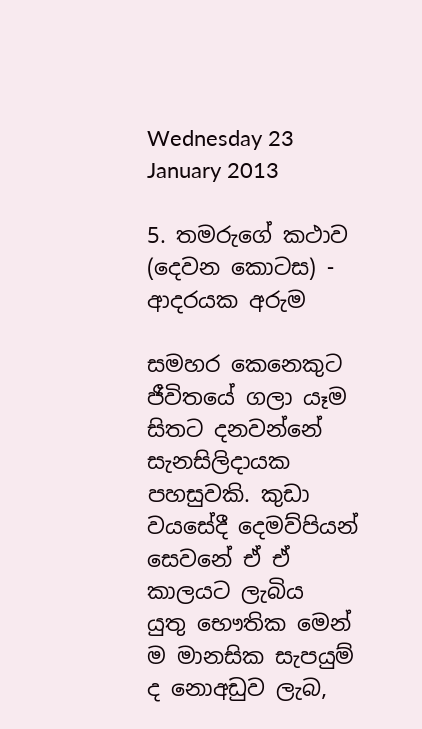Wednesday 23 January 2013

5. තමරුගේ කථාව (දෙවන කොටස) - ආදරයක අරුම

සමහර කෙනෙකුට ජීවිතයේ ගලා යෑම සිතට දනවන්නේ සැනසිලිදායක පහසුවකි. කුඩා වයසේදී දෙමව්පියන් සෙවනේ ඒ ඒ කාලයට ලැබිය යුතු ‍භෞතික මෙන් ම මානසික සැපයුම් ද නොඅඩුව ලැබ,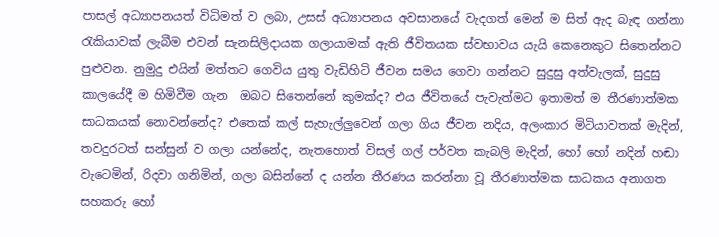පාසල් අධ්‍යාපනයත් විධිමත් ව ලබා, උසස් අධ්‍යාපනය අවසානයේ වැදගත් මෙන් ම සිත් ඇද බැඳ ගන්නා රැකියාවක් ලැබීම එවන් සැනසිලිදායක ගලායාමක් ඇති ජීවිතයක ස්වභාවය යැයි කෙනෙකුට සිතෙන්නට පුළුවන. නුමුදු එයින් මත්තට ගෙවිය යුතු වැඩිහිටි ජීවන සමය ගෙවා ගන්නට සුදුසු අත්වැලක්, සුදුසු කාලයේදී ම හිමිවීම ගැන ‍ ඔබට සිතෙන්නේ කුමක්ද? එය ජීවිතයේ පැවැත්මට ඉතාමත් ම තීරණාත්මක සාධකයක් නොවන්නේද? එතෙක් කල් සැහැල්ලුවෙන් ගලා ගිය ජීවන නදිය, අලංකාර මිටියාවතක් මැදින්, තවදුරටත් සන්සුන් ව ගලා යන්නේද, නැතහොත් විසල් ගල් පර්වත කැබලි මැදින්, හෝ හෝ නදින් හඬා වැටෙමින්, රිදවා ගනිමින්, ගලා බසින්නේ ද යන්න තීරණය කරන්නා වූ තීරණාත්මක ‍සාධකය අනාගත සහකරු හෝ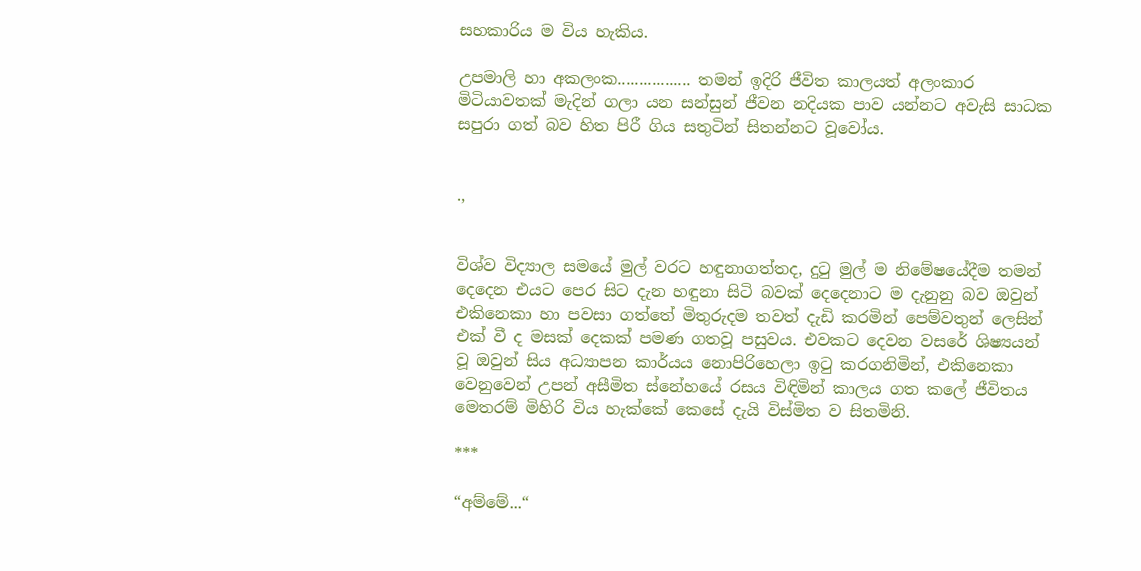සහකාරිය ම විය හැකිය.

උපමාලි හා අකලංක................. තමන් ඉදිරි ජීවිත කාලයත් අලංකාර මිටියාවතක් මැදින් ගලා යන සන්සුන් ජීවන නදියක පාව යන්නට අවැසි සාධක සපුරා ගත් බව හිත පිරී ගිය සතුටින් සිතන්නට වූවෝය.


.,


විශ්ව විද්‍යාල සමයේ මුල් වරට හඳුනාගත්තද, දුටු මුල් ම නිමේෂයේදීම තමන් දෙදෙන එයට පෙර සිට දැන හඳුනා සිටි බවක් දෙදෙනාට ම දැනුනු බව ඔවුන් එකිනෙකා හා පවසා ගත්තේ මිතුරුදම තවත් දැඩි කරමින් පෙම්වතුන් ලෙසින් එක් වී ද මසක් දෙකක් පමණ ගතවූ පසුවය. එවකට දෙවන වසරේ ශිෂ්‍යයන් වූ ඔවුන් සිය අධ්‍යාපන කාර්යය නොපිරිහෙලා ඉටු කරගනිමින්, එකිනෙකා වෙනුවෙන් උපන් අසීමිත ස්නේහයේ රසය විඳිමින් කාලය ගත කලේ ජීවිතය මෙතරම් මිහිරි විය හැක්කේ කෙසේ දැයි විස්මිත ව සිතමිනි.

***

“අම්මේ...“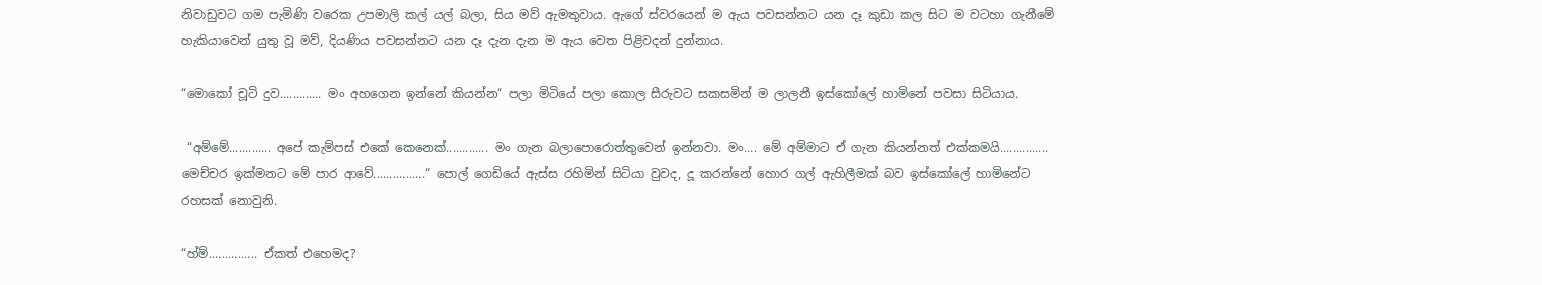නිවාඩුවට ගම පැමි‍ණි වරෙක උපමාලි කල් යල් බලා, සිය මව් ඇමතුවාය. ඇගේ ස්වරයෙන් ම ඇය පවසන්නට යන දෑ කුඩා කල සිට ම වටහා ගැනීමේ හැකියාවෙන් යුතු වූ මව්, දියණිය පවසන්නට යන දෑ දැන දැන ම ඇය වෙත පිළිවදන් දුන්නාය.

“මොකෝ චූටි දුව............. මං අහගෙන ඉන්නේ කියන්න“ පලා මිටියේ පලා කොල සීරුවට සකසමින් ම ලාලනී ඉස්කෝලේ හාමිනේ පවසා සිටියාය.

 “අම්මේ............. අපේ කැම්පස් එකේ කෙනෙක්............. මං ගැන බලාපොරොත්තුවෙන් ඉන්නවා. මං.... මේ අම්මාට ඒ ගැන කියන්නත් එක්කමයි............... මෙච්චර ඉක්මනට මේ පාර ආවේ................“ පොල් ගෙඩියේ ඇස්ස රහිමින් සිටියා වුවද, දූ කරන්නේ හොර ගල් ඇහිලීමක් බව ඉස්කෝලේ හාමිනේට රහසක් නොවුනි.

“හ්ම්............... ඒකත් එහෙමද?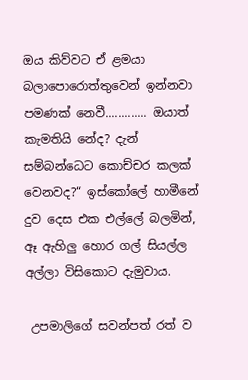ඔය කිව්වට ඒ ළමයා බලාපොරොත්තුවෙන් ඉන්නවා පමණක් නෙවී............. ඔයාත් කැමතියි නේද? දැන් සම්බන්ධෙට කොච්චර කලක් වෙනවද?“ ඉස්කෝලේ හාමීනේ දුව දෙස එක එල්ලේ බලමින්, ඈ ඇහිලු හොර ගල් සියල්ල අල්ලා විසිකොට දැමුවාය.

 උපමාලිගේ සවන්පත් රත් ව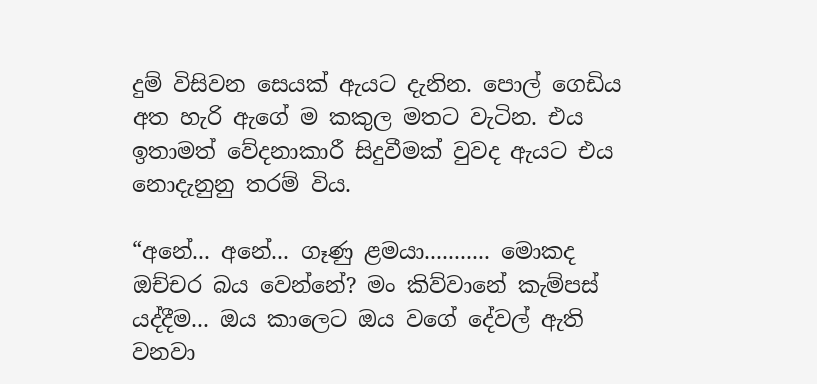දුම් විසිවන සෙයක් ඇයට දැනින. පොල් ගෙඩිය අත හැරි ඇගේ ම කකුල මතට වැටින. එය ඉතාමත් වේදනාකාරී සිදුවීමක් වුවද ඇයට එය නොදැනුනු තරම් විය.

“අනේ... අනේ... ගෑණු ළමයා........... මොකද ඔච්චර බය වෙන්නේ? මං කිව්වානේ කැම්පස් යද්දීම... ඔය කාලෙට ඔය වගේ දේවල් ඇති වනවා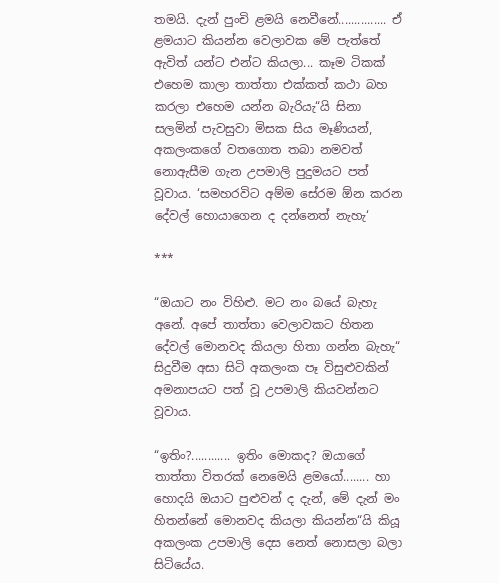තමයි. දැන් පුංචි ළමයි නෙවීනේ............... ඒ ළමයාට කියන්න වෙලාවක මේ පැත්තේ ඇවිත් යන්ට එන්ට කියලා... කෑම ටිකක් එහෙම කාලා තාත්තා එක්කත් කථා බහ කරලා එහෙම යන්න බැරියැ“යි සිනා සලමින් පැවසුවා මිසක සිය මෑණියන්, අකලංකගේ වතගොත තබා නමවත් නොඇසීම ගැන උපමාලි පුදුමයට පත් වූවාය. ‘සමහරවිට අම්ම සේරම ඕන කරන දේවල් හොයාගෙන ද දන්නෙත් නැහැ‘

***

“ඔයාට නං විහිළු. මට නං බයේ බැහැ අනේ. අපේ තාත්තා වෙලාවකට හිතන දේවල් මොනවද කියලා හිතා ගන්න බැහැ“ සිදුවීම අසා සිටි අකලංක පෑ විසුළුවකින් අමනාපයට පත් වූ උපමාලි කියවන්නට වූවාය.

“ඉතිං?............ ඉතිං මොකද? ඔයාගේ තාත්තා විතරක් නෙමෙයි ළමයෝ........ හා හොදයි ඔයාට පුළුවන් ද දැන්, මේ දැන් මං හිතන්නේ මොනවද කියලා කියන්න“යි කියූ අකලංක උපමාලි දෙස නෙත් නොසලා බලා සිටියේය.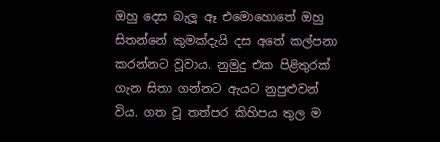ඔහු දෙස බැලූ ඈ එමොහොතේ ඔහු සිතන්නේ කුමක්දැයි දස අතේ කල්පනා කරන්නට වූවාය. නුමුදු එක පි‍ළිතුරක් ගැන සිතා ගන්නට ඇයට නුපුළුවන් විය. ගත වූ තත්පර කිහිපය තුල ම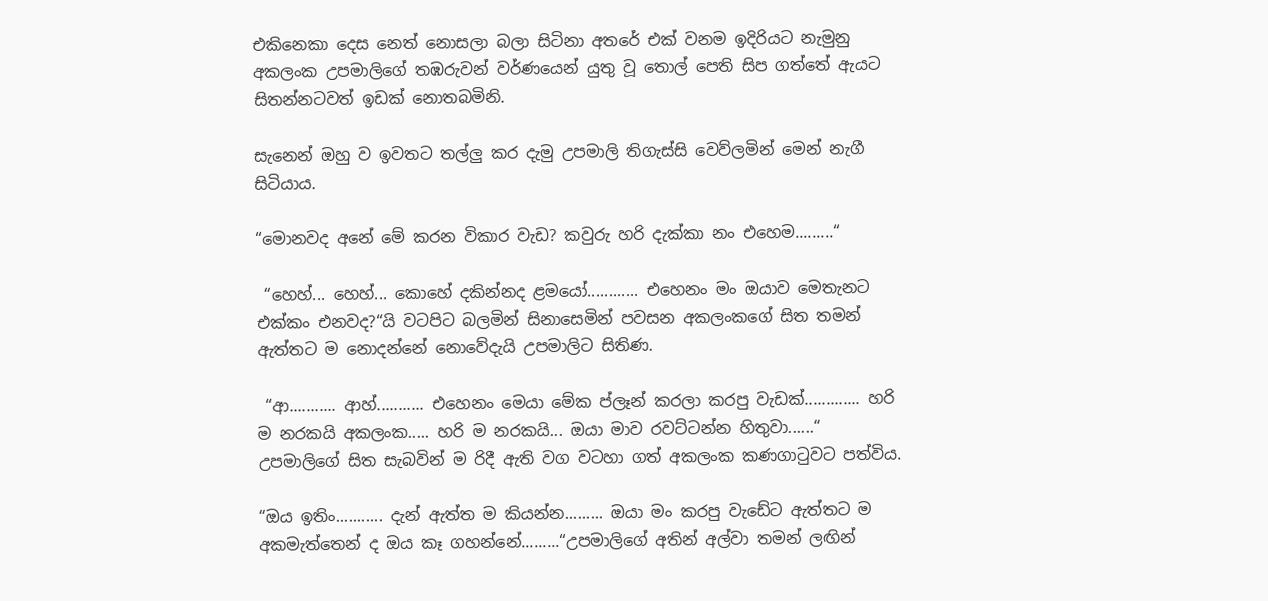එකිනෙකා දෙස නෙත් නොසලා බලා සිටිනා අතරේ එක් වනම ඉදිරියට නැමුනු අකලංක උපමාලිගේ තඹරුවන් වර්ණයෙන් යුතු වූ තොල් පෙති සිප ගත්තේ ඇයට සිතන්නටවත් ඉඩක් නොතබමිනි.

සැනෙන් ඔහු ව ඉවතට තල්ලු කර දැමු උපමාලි තිගැස්සි වෙව්ලමින් මෙන් නැගී සිටියාය.

“මොනවද අනේ මේ කරන විකාර වැඩ? කවුරු හරි දැක්කා නං එහෙම.........“

 “හෙහ්... හෙහ්... කොහේ දකින්නද ළමයෝ............ එහෙනං මං ඔයාව මෙතැනට එක්කං එනවද?“යි වටපිට බලමින් සිනාසෙමින් පවසන අකලංකගේ සිත තමන් ඇත්තට ම නොදන්නේ නොවේදැයි උපමාලිට සිතිණ.

 “ආ........... ආහ්........... එහෙනං මෙයා මේක ප්ලෑන් කරලා කරපු වැඩක්............. හරි ම නරකයි අකලංක..... හරි ම නරකයි... ඔයා මාව රවට්ටන්න හිතුවා......“ උපමාලිගේ සිත සැබවින් ම රිදී ඇති වග වටහා ගත් අකලංක කණගාටුවට පත්විය.

“ඔය ඉතිං........... දැන් ඇත්ත ම කියන්න......... ඔයා මං කරපු වැඩේට ඇත්තට ම අකමැත්තෙන් ද ඔය කෑ ගහන්නේ.........“උපමාලිගේ අතින් අල්වා තමන් ලඟින්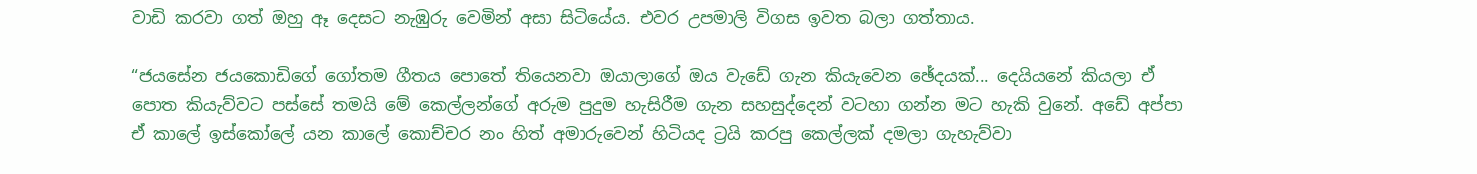වාඩි කරවා ගත් ඔහු ඈ දෙසට නැඹුරු වෙමින් අසා සිටියේය. එවර උපමාලි විගස ඉවත බලා ගත්තාය.

“ජයසේන ජයකොඩිගේ ගෝතම ගීතය පොතේ තියෙනවා ඔයාලාගේ ඔය වැඩේ ගැන කියැවෙන ඡේදයක්... දෙයියනේ කියලා ඒ පොත කියැව්වට පස්සේ තමයි මේ කෙල්ලන්ගේ අරුම පුදුම හැසිරීම ගැන සහසුද්දෙන් වටහා ගන්න මට හැකි වුනේ. අඩේ අප්පා ඒ කාලේ ඉස්කෝලේ යන කාලේ කොච්චර නං හිත් අමාරුවෙන් හිටියද ට්‍රයි කරපු කෙල්ලක් දමලා ගැහැව්වා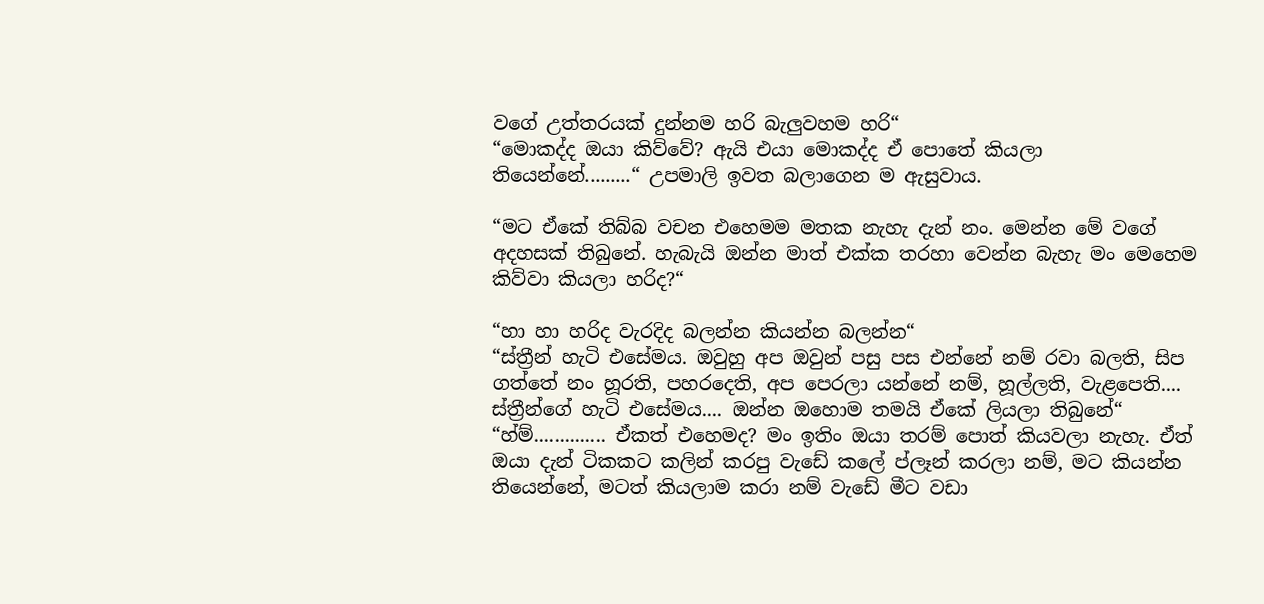වගේ උත්තරයක් දුන්නම හරි බැලුවහම හරි“
“මොකද්ද ඔයා කිව්වේ? ඇයි එයා මොකද්ද ඒ පොතේ කියලා තියෙන්නේ.........“ උපමාලි ඉවත බලාගෙන ම ඇසුවාය.

“මට ඒකේ තිබ්බ වචන එහෙමම මතක නැහැ දැන් නං. මෙන්න මේ වගේ අදහසක් තිබුනේ. හැබැයි ඔන්න මාත් එක්ක තරහා වෙන්න බැහැ මං මෙහෙම කිව්වා කියලා හරිද?“

“හා හා හරිද වැරදිද බලන්න කියන්න බලන්න“
“ස්ත්‍රීන් හැටි එසේමය. ඔවුහු අප ඔවුන් පසු පස එන්නේ නම් රවා බලති, සිප ගත්තේ නං හූරති, පහරදෙති, අප පෙරලා යන්නේ නම්, හූල්ලති, වැළපෙති.... ස්ත්‍රීන්ගේ හැටි එසේමය.... ඔන්න ඔහොම තමයි ඒකේ ලියලා තිබුනේ“
“හ්ම්.............. ඒකත් එහෙමද? මං ඉතිං ඔයා තරම් පොත් කියවලා නැහැ. ඒත් ඔයා දැන් ටිකකට කලින් කරපු වැඩේ කලේ ප්ලෑන් කරලා නම්, මට කියන්න තියෙන්නේ, මටත් කියලාම කරා නම් වැඩේ මීට වඩා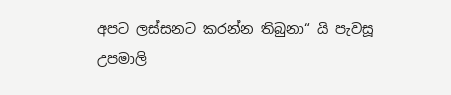අපට ලස්සනට කරන්න තිබුනා“ යි පැවසූ උපමාලි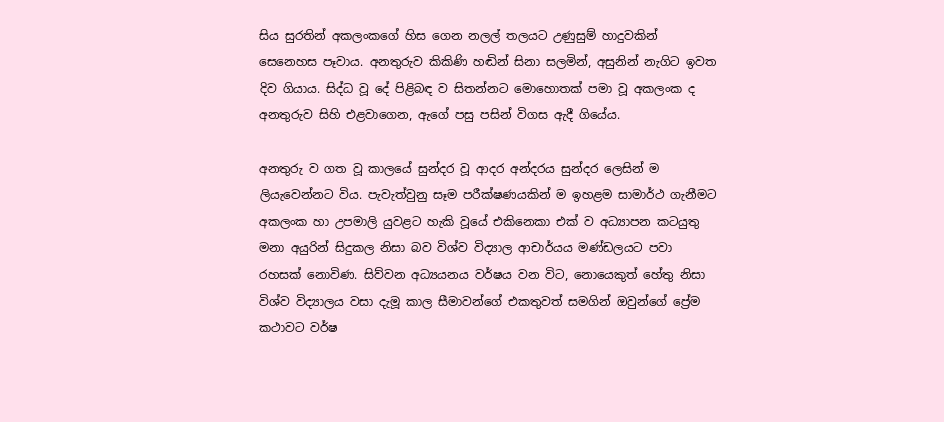සිය සුරතින් අකලංකගේ හිස ගෙන නලල් තලයට උණුසුම් හාදුවකින් සෙනෙහස පෑවාය. අනතුරුව කිකිණි හඬින් සිනා සලමින්, අසුනින් නැගිට ඉවත දිව ගියාය. සිද්ධ වූ දේ පිළිබඳ ව සිතන්නට මොහොතක් පමා වූ අකලංක ද අනතුරුව සිහි එළවාගෙන, ඇගේ පසු පසින් විගස ඇදී ගියේය.

අනතුරු ව ගත වූ කාලයේ සුන්දර වූ ආදර අන්දරය සුන්දර ලෙසින් ම ලියැවෙන්නට විය. පැවැත්වුනු සෑම පරීක්ෂණයකින් ම ඉහළම සාමාර්ථ ගැනීමට අකලංක හා උපමාලි යුවළට හැකි වූයේ එකිනෙකා එක් ව අධ්‍යාපන කටයුතු මනා අයුරින් සිදුකල නිසා බව විශ්ව විද්‍යාල ආචාර්යය මණ්ඩලයට පවා රහසක් නොවිණ. සිව්වන අධ්‍යයනය වර්ෂය වන විට, නොයෙකුත් හේතු නිසා විශ්ව විද්‍යාලය වසා දැමූ කාල සීමාවන්ගේ එකතුවත් සමගින් ඔවුන්ගේ ප්‍රේම කථාවට වර්ෂ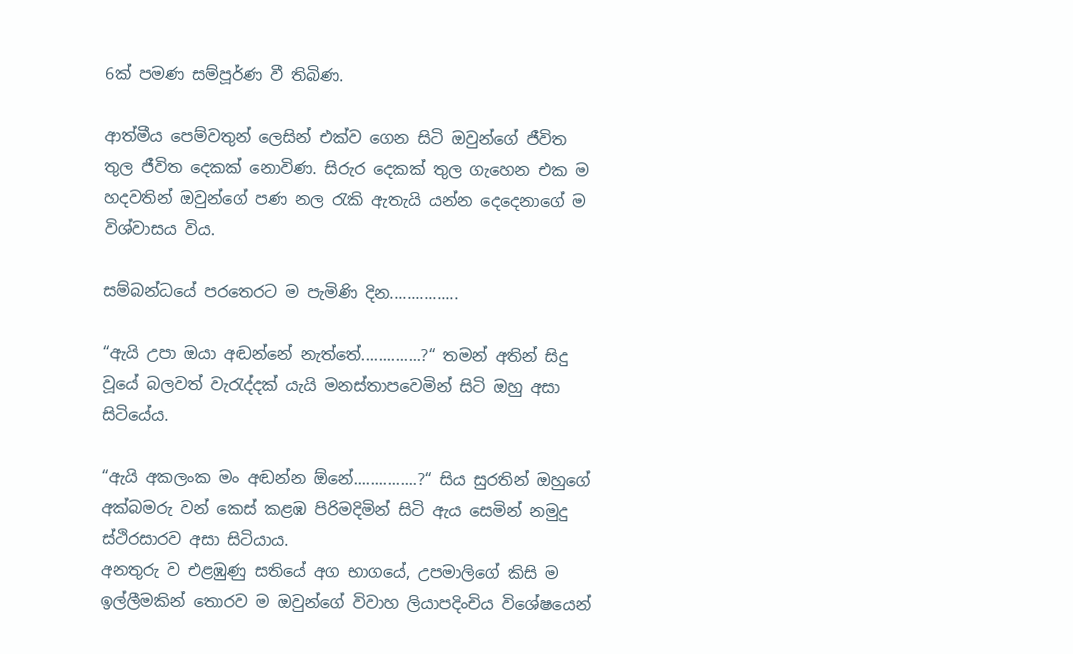6ක් පමණ සම්පූර්ණ වී තිබිණ.

ආත්මීය පෙම්වතුන් ලෙසින් එක්ව ගෙන සිටි ඔවුන්ගේ ජීවිත තුල ජීවිත දෙකක් නොවිණ. සිරුර දෙකක් තුල ගැහෙන එක ම හදවතින් ඔවුන්ගේ පණ නල රැකි ඇතැයි යන්න දෙදෙනාගේ ම විශ්වාසය විය.

සම්බන්ධයේ පරතෙරට ම පැමිණි දින................

“ඇයි උපා ඔයා අඬන්නේ නැත්තේ..............?“ තමන් අතින් සිදු වූයේ බලවත් වැරැද්දක් යැයි මනස්තාපවෙමින් සිටි ඔහු අසා සිටියේය.

“ඇයි අකලංක මං අඬන්න ඕනේ...............?“ සිය සුරතින් ඔහුගේ අක්බමරු වන් කෙස් කළඹ පිරිමදිමින් සිටි ඇය සෙමින් නමුදු ස්ථිරසාරව අසා සිටියාය.
අනතුරු ව එළඹුණු සතියේ අග භාගයේ, උපමාලිගේ කිසි ම ඉල්ලීමකින් තොරව ම ඔවුන්ගේ විවාහ ලියාපදිංචිය විශේෂයෙන්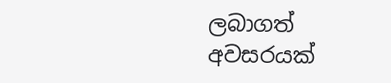ලබාගත් අවසරයක්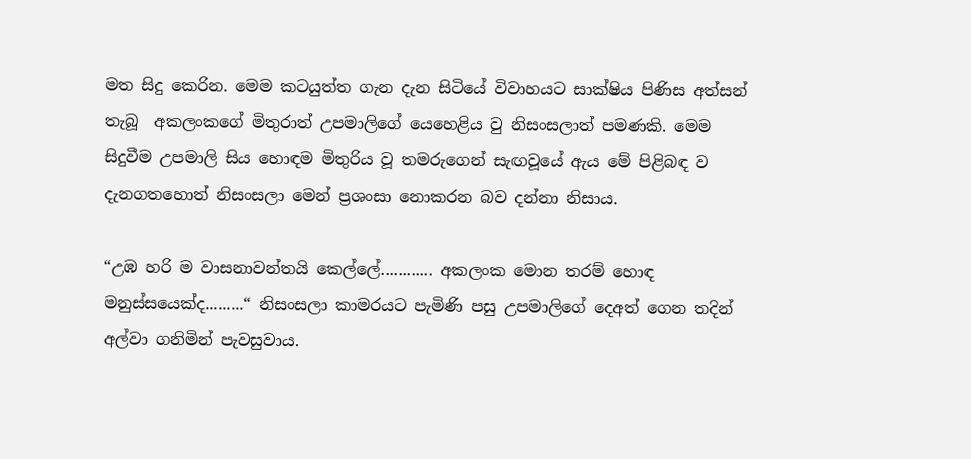මත සිදු කෙරින. මෙම කටයුත්ත ගැන දැන සිටියේ විවාහයට සාක්ෂිය පිණිස අත්සන් තැබූ  අකලංකගේ මිතුරාත් උපමාලිගේ යෙහෙළිය වු නිසංසලාත් පමණකි. මෙම සිදුවීම උපමාලි සිය හොඳම මිතුරිය වූ තමරුගෙන් සැඟවූයේ ඇය මේ පිළිබඳ ව දැනගතහොත් නිසංසලා මෙන් ප්‍රශංසා නොකරන බව දන්නා නිසාය.

“උඹ හරි ම වාසනාවන්තයි කෙල්ලේ............ අකලංක මොන තරම් හොඳ මනුස්සයෙක්ද.........“ නිසංසලා කාමරයට පැමිණි පසු උපමාලිගේ දෙඅත් ගෙන තදින් අල්වා ගනිමින් පැවසුවාය.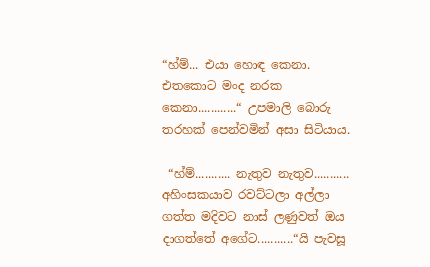“හ්ම්... එයා හොඳ කෙනා. එතකොට මංද නරක කෙනා............“ උපමාලි බොරු තරහක් පෙන්වමින් අසා සිටියාය.

 “හ්ම්........... නැතුව නැතුව........... අහිංසකයාව රවට්ටලා අල්ලා ගත්ත මදිවට නාස් ලණුවත් ඔය දාගත්තේ අගේට...........“යි පැවසූ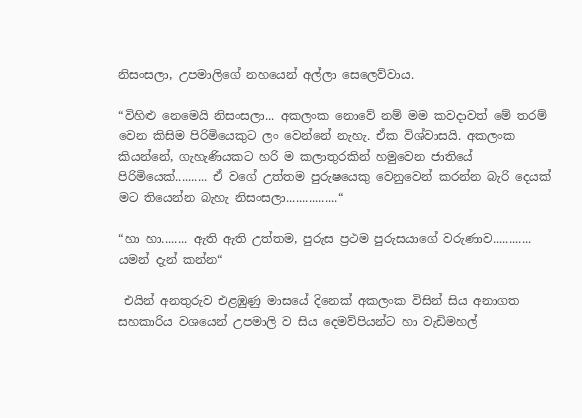නිසංසලා, උපමාලිගේ නහයෙන් අල්ලා සෙලෙව්වාය.

“විහිළු නෙමෙයි නිසංසලා... අකලංක නොවේ නම් මම කවදාවත් මේ තරම් වෙන කිසිම පිරිමියෙකුට ලං වෙන්නේ නැහැ. ඒක විශ්වාසයි. අකලංක කියන්නේ, ගැහැණියකට හරි ම කලාතුරකින් හමුවෙන ජාතියේ පිරිමියෙක්.......... ඒ වගේ උත්තම පුරුෂයෙකු වෙනුවෙන් කරන්න බැරි දෙයක් මට තියෙන්න බැහැ නිසංසලා................“

“හා හා........ ඇති ඇති උත්තම, පුරුස ප්‍රථම පුරුසයාගේ වරුණාව............ යමන් දැන් කන්න“

 එයින් අනතුරුව එළඹුණු මාසයේ දිනෙක් අකලංක විසින් සිය අනාගත සහකාරිය වශයෙන් උපමාලි ව සිය දෙමව්පියන්ට හා වැඩිමහල්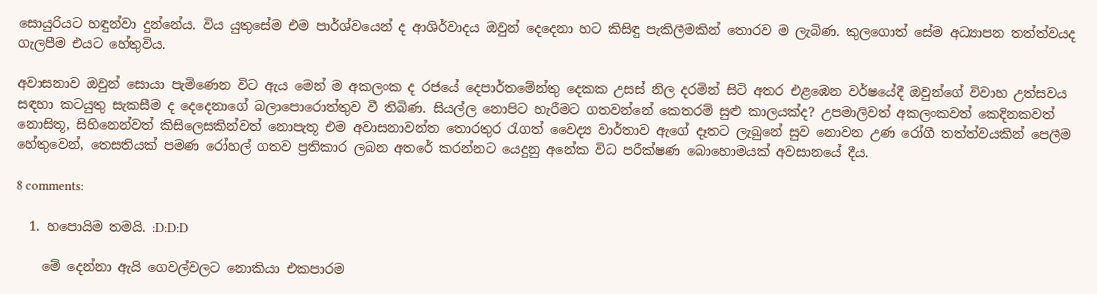සොයුරියට හඳුන්වා දුන්නේය. විය යුතුසේම එම පාර්ශ්වයෙන් ද ආශිර්වාදය ඔවුන් දෙදෙනා හට කිසිඳු පැකිලීමකින් තොරව ම ලැබිණ. කුලගොත් සේම අධ්‍යාපන තත්ත්වයද ගැලපීම එයට හේතුවිය.

අවාසනාව ඔවුන් සොයා පැමිණෙන විට ඇය මෙන් ම අකලංක ද රජයේ දෙපාර්තමේන්තු දෙකක උසස් නිල දරමින් සිටි අතර එළඹෙන වර්ෂයේදී ඔවුන්ගේ විවාහ උත්සවය සඳහා කටයුතු සැකසීම ද දෙදෙනාගේ බලාපොරොත්තුව වී තිබිණ. සියල්ල නොපිට හැරීමට ගතවන්නේ කෙතරම් සුළු කාලයක්ද? උපමාලිවත් අකලංකවත් කෙදිනකවත් නොසිතූ, සිහිනෙන්වත් කිසිලෙසකින්වත් නොපැතූ එම අවාසනාවන්ත තොරතුර රැගත් වෛද්‍ය වාර්තාව ඇගේ දෑතට ලැබුනේ සුව නොවන උණ රෝගී තත්ත්වයකින් පෙලීම හේතුවෙන්, තෙසතියක් පමණ රෝහල් ගතව ප්‍රතිකාර ලබන අතරේ කරන්නට යෙදුනු අනේක විධ පරීක්ෂණ බොහොමයක් අවසානයේ දීය.

8 comments:

  1. හපොයිම තමයි. :D:D:D

    මේ දෙන්නා ඇයි ගෙවල්වලට නොකියා එකපාරම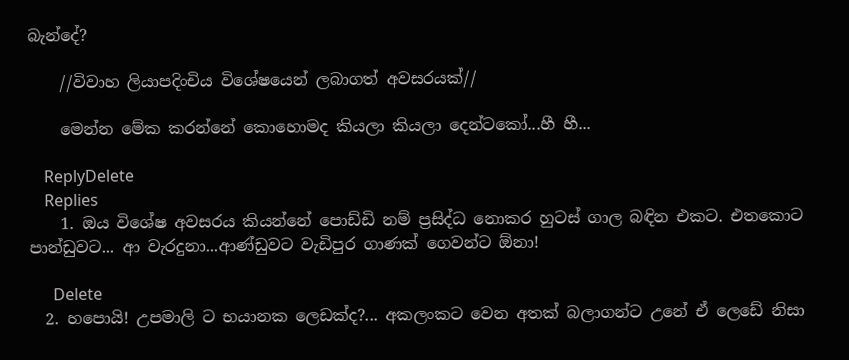බැන්දේ?

    //විවාහ ලියාපදිංචිය විශේෂයෙන් ලබාගත් අවසරයක්//

    මෙන්න මේක කරන්නේ කොහොමද කියලා කියලා දෙන්ටකෝ...හී හී...

    ReplyDelete
    Replies
    1. ඔය විශේෂ අවසරය කියන්නේ පොඩ්ඩි නම් ප්‍රසිද්ධ නොකර හුටස් ගාල බඳින එකට. එතකොට පාන්ඩුවට... ආ වැරදුනා...ආණ්ඩුවට වැඩිපුර ගාණක් ගෙවන්ට ඕනා!

      Delete
  2. හපොයි! උපමාලි ට භයානක ලෙඩක්ද?... අකලංකට වෙන අතක් බලාගන්ට උනේ ඒ ලෙඩේ නිසා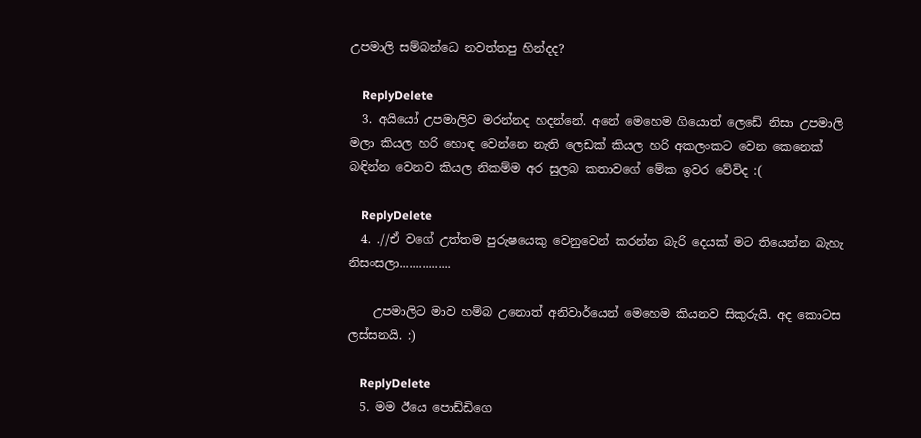උපමාලි සම්බන්ධෙ නවත්තපු හින්දද?

    ReplyDelete
  3. අයියෝ උපමාලිව මරන්නද හදන්නේ. අනේ මෙහෙම ගියොත් ලෙඩේ නිසා උපමාලි මලා කියල හරි හොඳ වෙන්නෙ නැති ලෙඩක් කියල හරි අකලංකට වෙන කෙනෙක් බඳින්න වෙනව කියල නිකම්ම අර සුලබ කතාවගේ මේක ඉවර වේවිද :(

    ReplyDelete
  4. .//ඒ වගේ උත්තම පුරුෂයෙකු වෙනුවෙන් කරන්න බැරි දෙයක් මට තියෙන්න බැහැ නිසංසලා................

    උපමාලිට මාව හම්බ උනොත් අනිවාර්යෙන් මෙහෙම කියනව සිකුරුයි. අද කොටස ලස්සනයි. :)

    ReplyDelete
  5. මම ඊයෙ පොඩ්ඩිගෙ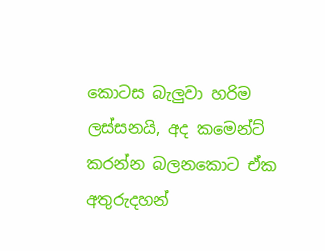කොටස බැලුවා හරිම ලස්සනයි, අද කමෙන්ට් කරන්න බලනකොට ඒක අතුරුදහන්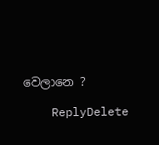වෙලානෙ ?

    ReplyDelete